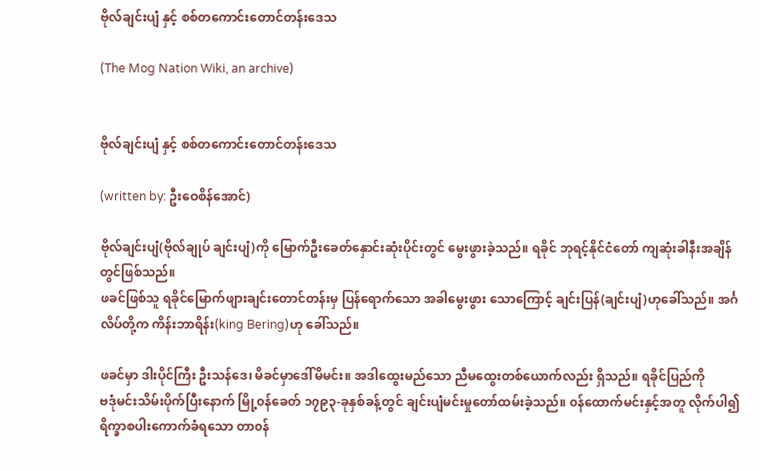ဗိုလ်ချင်းပျံ နှင့် စစ်တကောင်းတောင်တန်းဒေသ

(The Mog Nation Wiki, an archive)


ဗိုလ်ချင်းပျံ နှင့် စစ်တကောင်းတောင်တန်းဒေသ

(written by: ဦးဝေစိန်အောင်)

ဗိုလ်ချင်းပျံ(ဗိုလ်ချုပ် ချင်းပျံ)ကို မြောက်ဦးခေတ်နှောင်းဆုံးပိုင်းတွင် မွေးဖွားခဲ့သည်။ ရခိုင် ဘုရင့်နိုင်ငံတော် ကျဆုံးခါနီးအချိန်တွင်ဖြစ်သည်။
ဖခင်ဖြစ်သူ ရခိုင်မြောက်ဖျားချင်းတောင်တန်းမှ ပြန်ရောက်သော အခါမွေးဖွား သောကြောင့် ချင်းပြန်(ချင်းပျံ)ဟုခေါ်သည်။ အင်္ဂလိပ်တို့က ကိန်းဘာရိန်း(king Bering)ဟု ခေါ်သည်။

ဖခင်မှာ ဒါးပိုင်ကြီး ဦးသန်ဒေ၊ မိခင်မှာဒေါ်မိမင်း။ အဒါထွေးမည်သော ညီမထွေးတစ်ယောက်လည်း ရှိသည်။ ရခိုင်ပြည်ကို
ဗဒုံမင်းသိမ်းပိုက်ပြီးနောက် မြို့၀န်ခေတ် ၁၇၉၃-ခုနှစ်ခန့်တွင် ချင်းပျံမင်းမှုတော်ထမ်းခဲ့သည်။ ၀န်ထောက်မင်းနှင့်အတူ လိုက်ပါ၍ ရိက္ခာစပါးကောက်ခံရသော တာ၀န်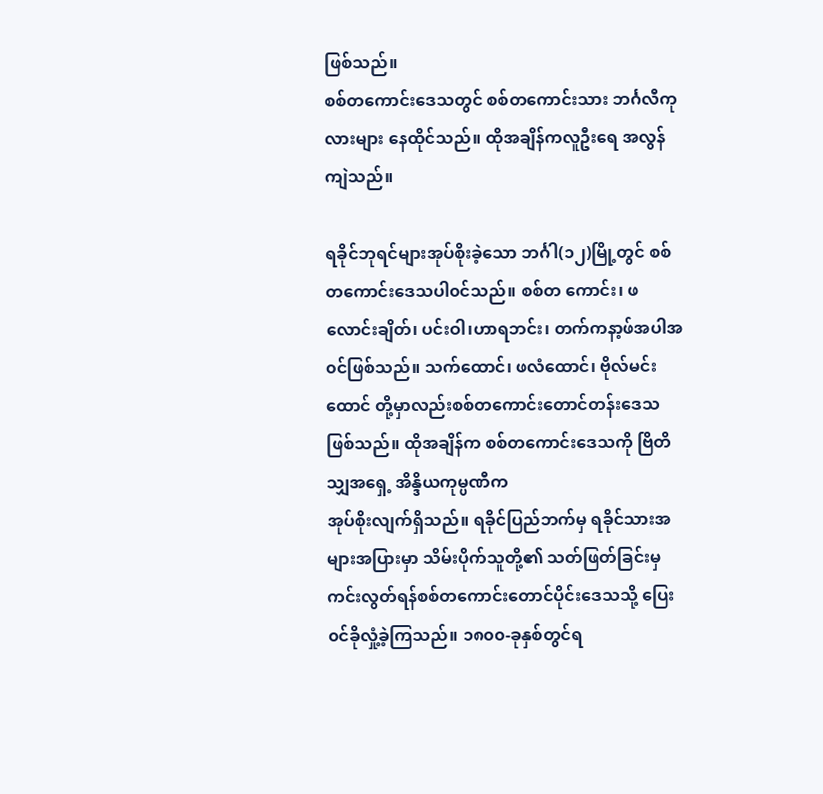ဖြစ်သည်။
စစ်တကောင်းဒေသတွင် စစ်တကောင်းသား ဘင်္ဂလီကုလားများ နေထိုင်သည်။ ထိုအချိန်ကလူဦးရေ အလွန်ကျဲသည်။

ရခိုင်ဘုရင်များအုပ်စိုးခဲ့သော ဘင်္ဂါ(၁၂)မြို့တွင် စစ်တကောင်းဒေသပါ၀င်သည်။ စစ်တ ကောင်း၊ ဖလောင်းချိတ်၊ ပင်းဝါ၊ဟာရဘင်း၊ တက်ကနာ့ဖ်အပါအ၀င်ဖြစ်သည်။ သက်ထောင်၊ ဖလံထောင်၊ ဗိုလ်မင်းထောင် တို့မှာလည်းစစ်တကောင်းတောင်တန်းဒေသဖြစ်သည်။ ထိုအချိန်က စစ်တကောင်းဒေသကို ဗြိတိသျှအရှေ့ အိန္ဒိယကုမ္ပဏီက
အုပ်စိုးလျက်ရှိသည်။ ရခိုင်ပြည်ဘက်မှ ရခိုင်သားအများအပြားမှာ သိမ်းပိုက်သူတို့၏ သတ်ဖြတ်ခြင်းမှကင်းလွတ်ရန်စစ်တကောင်းတောင်ပိုင်းဒေသသို့ ပြေး၀င်ခိုလှုံ့ခဲ့ကြသည်။ ၁၈၀၀-ခုနှစ်တွင်ရ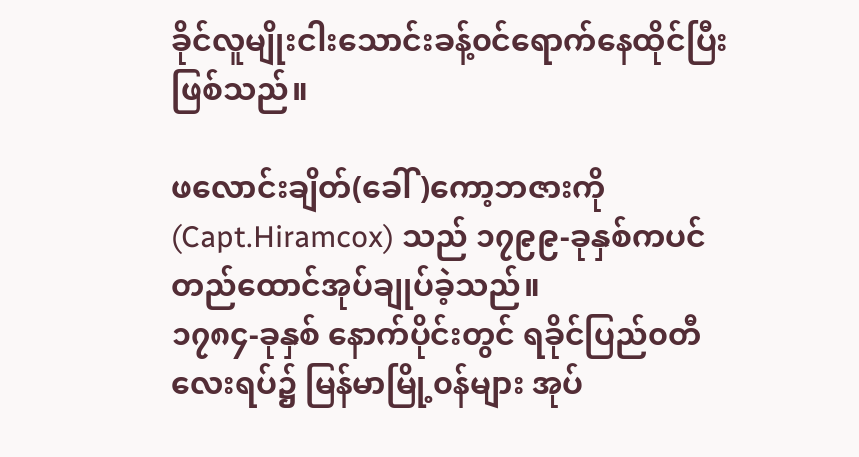ခိုင်လူမျိုးငါးသောင်းခန့်၀င်ရောက်နေထိုင်ပြီးဖြစ်သည်။

ဖလောင်းချိတ်(ခေါ်)ကော့ဘဇားကို (Capt.Hiramcox) သည် ၁၇၉၉-ခုနှစ်ကပင် တည်ထောင်အုပ်ချုပ်ခဲ့သည်။
၁၇၈၄-ခုနှစ် နောက်ပိုင်းတွင် ရခိုင်ပြည်၀တီလေးရပ်၌ မြန်မာမြို့၀န်များ အုပ်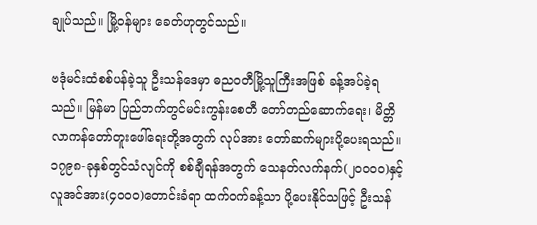ချုပ်သည်။ မြို့၀န်များ ခေတ်ဟုတွင်သည်။

ဗဒုံမင်းထံစစ်ပန်ခဲ့သူ ဦးသန်ဒေမှာ ဓည၀တီမြို့သူကြီးအဖြစ် ခန့်အပ်ခဲ့ရသည်။ မြန်မာ ပြည်ဘက်တွင်မင်းကွန်းစေတီ တော်တည်ဆောက်ရေး၊ မိတ္တိလာကန်တော်တူးဖေါ်ရေးတို့အတွက် လုပ်အား တော်ဆက်များပို့ပေးရသည်။ ၁၇၉၈-ခုနှစ်တွင်သံလျင်ကို စစ်ချီရန်အတွက် သေနတ်လက်နက်(၂၀၀၀၀)နှင့်
လူအင်အား(၄၀၀၀)တောင်းခံရာ ထက်၀က်ခန့်သာ ပို့ပေးနိုင်သဖြင့် ဦးသန်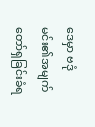ဒေမှာ ဗဒုံမင်း၏အမျက်တော်ရှခြင်းခံရ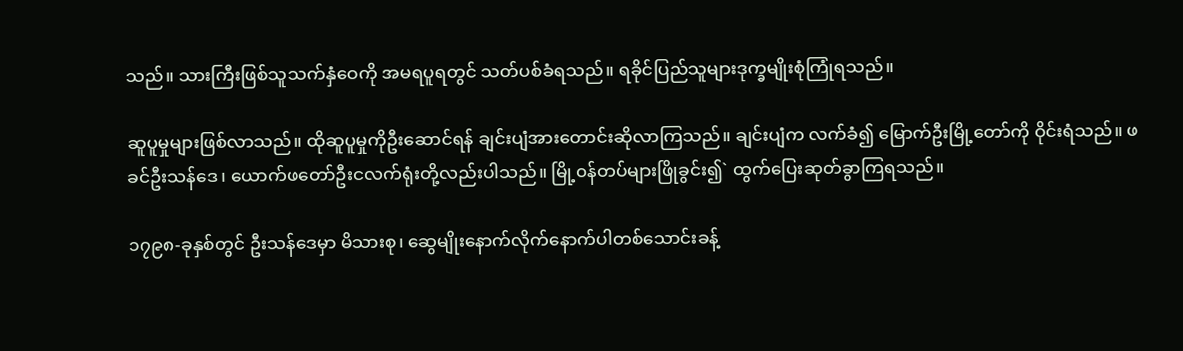သည်။ သားကြီးဖြစ်သူသက်နှံဝေကို အမရပူရတွင် သတ်ပစ်ခံရသည်။ ရခိုင်ပြည်သူများဒုက္ခမျိုးစုံကြုံရသည်။

ဆူပူမှုများဖြစ်လာသည်။ ထိုဆူပူမှုကိုဦးဆောင်ရန် ချင်းပျံအားတောင်းဆိုလာကြသည်။ ချင်းပျံက လက်ခံ၍ မြောက်ဦးမြို့တော်ကို ဝိုင်းရံသည်။ ဖခင်ဦးသန်ဒေ၊ ယောက်ဖတော်ဦးငလက်ရုံးတို့လည်းပါသည်။ မြို့၀န်တပ်များဖြိုခွင်း၍` ထွက်ပြေးဆုတ်ခွာကြရသည်။

၁၇၉၈-ခုနှစ်တွင် ဦးသန်ဒေမှာ မိသားစု၊ ဆွေမျိုးနောက်လိုက်နောက်ပါတစ်သောင်းခန့်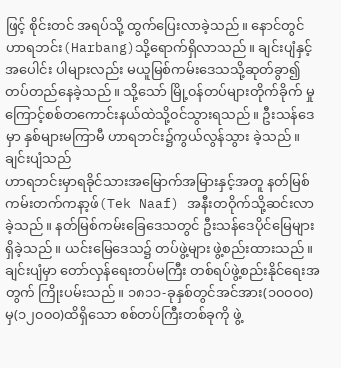ဖြင့် စိုင်းတင် အရပ်သို့ ထွက်ပြေးလာခဲ့သည်။ နောင်တွင် ဟာရဘင်း(Harbang)သို့ရောက်ရှိလာသည်။ ချင်းပျံနှင့်အပေါင်း ပါများလည်း မယူမြစ်ကမ်းဒေသသို့ဆုတ်ခွာ၍ တပ်တည်နေခဲ့သည်။ သို့သော် မြို့၀န်တပ်များတိုက်ခိုက် မှုကြောင့်စစ်တကောင်းနယ်ထဲသို့၀င်သွားရသည်။ ဦးသန်ဒေမှာ နှစ်များမကြာမီ ဟာရဘင်း၌ကွယ်လွန်သွား ခဲ့သည်။ ချင်းပျံသည်
ဟာရဘင်းမှာရခိုင်သားအမြောက်အမြားနှင့်အတူ နတ်မြစ်ကမ်းတက်ကနာ့ဖ်(Tek Naaf) အနီးတဝိုက်သို့ဆင်းလာခဲ့သည်။ နတ်မြစ်ကမ်းခြေဒေသတွင် ဦးသန်ဒေပိုင်မြေများရှိခဲ့သည်။ ယင်းမြေဒေသ၌ တပ်ဖွဲ့များ ဖွဲ့စည်းထားသည်။ ချင်းပျံမှာ တော်လှန်ရေးတပ်မကြီး တစ်ရပ်ဖွဲ့စည်းနိုင်ရေးအတွက် ကြိုးပမ်းသည်။ ၁၈၁၁-ခုနှစ်တွင်အင်အား(၁၀၀၀၀)မှ(၁၂၀၀၀)ထိရှိသော စစ်တပ်ကြီးတစ်ခုကို ဖွဲ့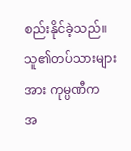စည်းနိုင်ခဲ့သည်။ သူ၏တပ်သားများ အား ကုမ္ပဏီက
အ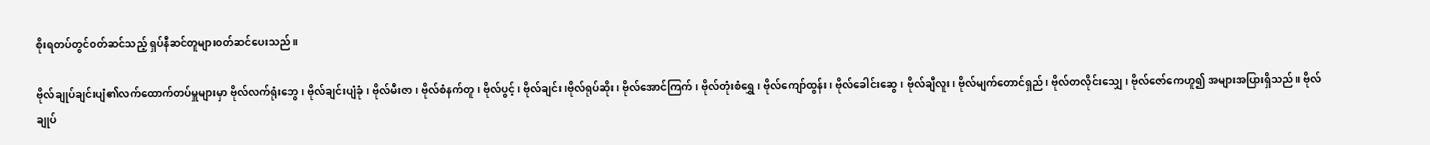စိုးရတပ်တွင်၀တ်ဆင်သည့် ရှပ်နီဆင်တူများ၀တ်ဆင်ပေးသည်။

ဗိုလ်ချုပ်ချင်းပျံ၏လက်ထောက်တပ်မှူများမှာ ဗိုလ်လက်ရုံးဘွေ၊ ဗိုလ်ချင်းပျံခုံ၊ ဗိုလ်မီးဇာ၊ ဗိုလ်စံနက်တူ၊ ဗိုလ်ပွင့်၊ ဗိုလ်ချင်း၊ဗိုလ်ရုပ်ဆိုး၊ ဗိုလ်အောင်ကြက်၊ ဗိုလ်တုံးစံရွှေ၊ ဗိုလ်ကျော်ထွန်း၊ ဗိုလ်ခေါင်းဆွေ၊ ဗိုလ်ချီလူး၊ ဗိုလ်မျက်တောင်ရှည်၊ ဗိုလ်တလိုင်းသျှေ၊ ဗိုလ်ဇော်ကေဟူ၍ အများအပြားရှိသည်။ ဗိုလ်ချုပ်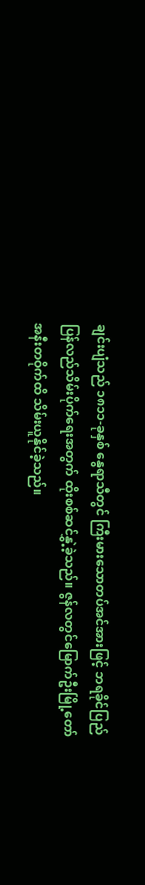ချင်းပျံသည် ၁၈၁၁-ခုနှစ် နွေရာသီတွင် ကြီးမားသောတပ်အင်အားဖြင့် ဘရခိုင်ပြည်ပြန်လည်သိမ်းပိုက်ရေးအတွက် ထိုးစစ်ဆင်နွှဲ့ခဲ့သည်။ ဇွန်လတွင်မြောက်ဦးမြို့တော် အနီးတဝိုက်ထိ သိမ်းယူနိုင်ခဲ့သည်။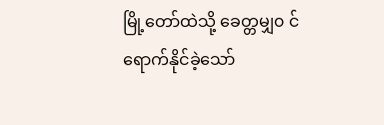မြို့တော်ထဲသို့ ခေတ္တမျှ၀ င်ရောက်နိုင်ခဲ့သော်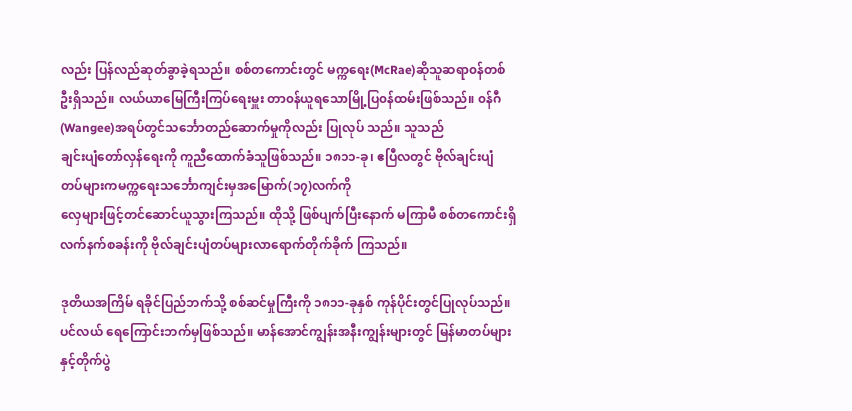လည်း ပြန်လည်ဆုတ်ခွာခဲ့ရသည်။ စစ်တကောင်းတွင် မက္ကရေး(McRae)ဆိုသူဆရာ၀န်တစ်ဦးရှိသည်။ လယ်ယာမြေကြီးကြပ်ရေးမှူး တာ၀န်ယူရသောမြို့ပြ၀န်ထမ်းဖြစ်သည်။ ၀န်ဂီ(Wangee)အရပ်တွင်သင်္ဘောတည်ဆောက်မှုကိုလည်း ပြုလုပ် သည်။ သူသည်
ချင်းပျံတော်လှန်ရေးကို ကူညီထောက်ခံသူဖြစ်သည်။ ၁၈၁၁-ခု၊ ဧပြီလတွင် ဗိုလ်ချင်းပျံ တပ်များကမက္ကရေးသင်္ဘောကျင်းမှအမြောက်(၁၇)လက်ကို
လှေများဖြင့်တင်ဆောင်ယူသွားကြသည်။ ထိုသို့ ဖြစ်ပျက်ပြီးနောက် မကြာမီ စစ်တကောင်းရှိ လက်နက်စခန်းကို ဗိုလ်ချင်းပျံတပ်များလာရောက်တိုက်ခိုက် ကြသည်။

ဒုတိယအကြိမ် ရခိုင်ပြည်ဘက်သို့ စစ်ဆင်မှုကြီးကို ၁၈၁၁-ခုနှစ် ကုန်ပိုင်းတွင်ပြုလုပ်သည်။ ပင်လယ် ရေကြောင်းဘက်မှဖြစ်သည်။ မာန်အောင်ကျွန်းအနီးကျွန်းများတွင် မြန်မာတပ်များနှင့်တိုက်ပွဲ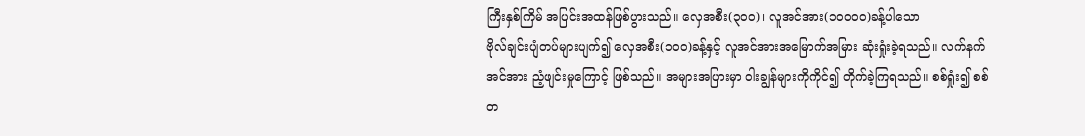ကြီးနှစ်ကြိမ် အပြင်းအထန်ဖြစ်ပွားသည်။ လှေအစီး(၃၀၀)၊ လူအင်အား(၁၀၀၀၀)ခန့်ပါသော
ဗိုလ်ချင်းပျံတပ်များပျက်၍ လှေအစီး(၁၀၀)ခန့်နှင့် လူအင်အားအမြောက်အမြား ဆုံးရှုံးခဲ့ရသည်။ လက်နက်အင်အား ညံ့ဖျင်းမှုကြောင့် ဖြစ်သည်။ အများအပြားမှာ ဝါးချွန်များကိုကိုင်၍ တိုက်ခဲ့ကြရသည်။ စစ်ရှုံး၍ စစ်တ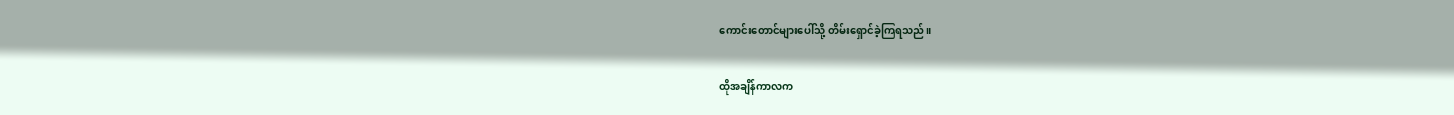ကောင်းတောင်များပေါ်သို့ တိမ်းရှောင်ခဲ့ကြရသည်။

ထိုအချိန်ကာလက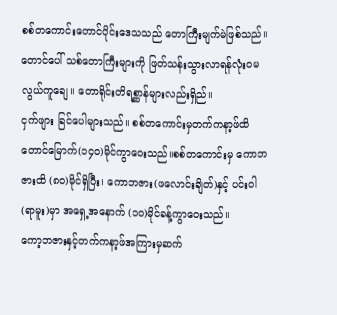စစ်တကောင်းတောင်ပိုင်းဒေသသည် တောကြီးမျက်မဲဖြစ်သည်။ တောင်ပေါ် သစ်တောကြီးများကို ဖြတ်သန်းသွားလာရန်လုံး၀မလွယ်ကူချေ။ တောရိုင်းတိရစ္ဆာန်များလည်းရှိည်။
ငှက်ဖျား ခြင်ပေါများသည်။ စစ်တကောင်းမှတက်ကနာ့ဖ်ထိ တောင်မြောက်(၁၄၀)မိုင်ကွာဝေးသည်။စစ်တကောင်းမှ ကောဘဇားထိ (၈၀)မိုင်ရှိပြီး၊ ကောဘဇား(ဖလောင်းချိတ်)နှင့် ပင်းဝါ(ရာမူး)မှာ အရှေ့အနောက် (၁၀)မိုင်ခန့်ကွာဝေးသည်။
ကော့ဘဇားနှင့်တက်ကနာ့ဖ်အကြားမှဆက်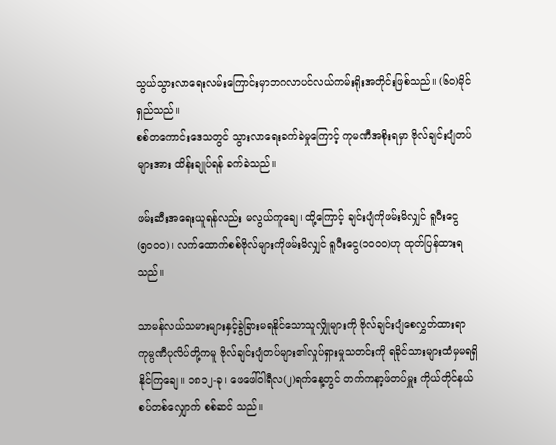သွယ်သွားလာရေးလမ်းကြောင်းမှာဘဂလာပင်လယ်ကမ်းရိုးအတိုင်းဖြစ်သည်။ (၆၀)မိုင်ရှည်သည်။
စစ်တကောင်းဒေသတွင် သွားလာရေးခက်ခဲမှုကြောင့် ကုမဏီအစိုးရမှာ ဗိုလ်ချင်းပျံတပ်များအား ထိန်းချုပ်ရန် ခက်ခဲသည်။

ဖမ်းဆီးအရေးယူရန်လည်း မလွယ်ကူချေ၊ ထို့ကြောင့် ချင်းပျံကိုဖမ်းမိလျှင် ရူပီးငွေ (၅၀၀၀)၊ လက်ထောက်စစ်ဗိုလ်များကိုဖမ်းမိလျှင် ရူပီးငွေ(၁၀၀၀)ဟု ထုတ်ပြန်ထားရသည်။

သာမန်လယ်သမားများနှင့်ခွဲခြားမရနိုင်သောသူလျှိုများကို ဗိုလ်ချင်းပျံစေလွှတ်ထားရာ ကုမ္ပဏီပုလိပ်တို့ကမူ ဗိုလ်ချင်းပျံတပ်များ၏လှုပ်ရှားမှုသတင်းကို ရခိုင်သားများထံမှမရရှိနိုင်ကြချေ။ ၁၈၁၂-ခု၊ ဖေဖေါ်ဝါရီလ(၂)ရက်နေ့တွင် တက်ကနာ့ဖ်တပ်မှူး ကိုယ်တိုင်နယ်စပ်တစ်လျှောက် စစ်ဆင် သည်။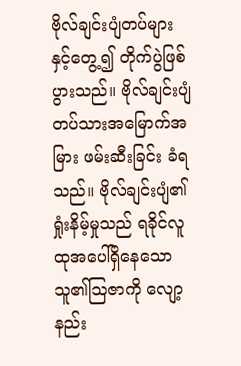ဗိုလ်ချင်းပျံတပ်များနှင့်တွေ့၍ တိုက်ပွဲဖြစ်ပွားသည်။ ဗိုလ်ချင်းပျံတပ်သားအမြောက်အမြား ဖမ်းဆီးခြင်း ခံရသည်။ ဗိုလ်ချင်းပျံ၏ ရှုံးနိမ့်မှုသည် ရခိုင်လူထုအပေါ်ရှိနေသော သူ၏သြဇာကို လျော့နည်း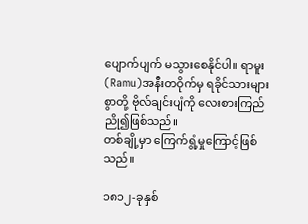ပျောက်ပျက် မသွားစေနိုင်ပါ။ ရာမူး(Ramu)အနီးတဝိုက်မှ ရခိုင်သားများစွာတို့ ဗိုလ်ချင်းပျံကို လေးစားကြည်ညို၍ဖြစ်သည်။
တစ်ချို့မှာ ကြေက်ရွံ့မှုကြောင့်ဖြစ်သည်။

၁၈၁၂-ခုနှစ်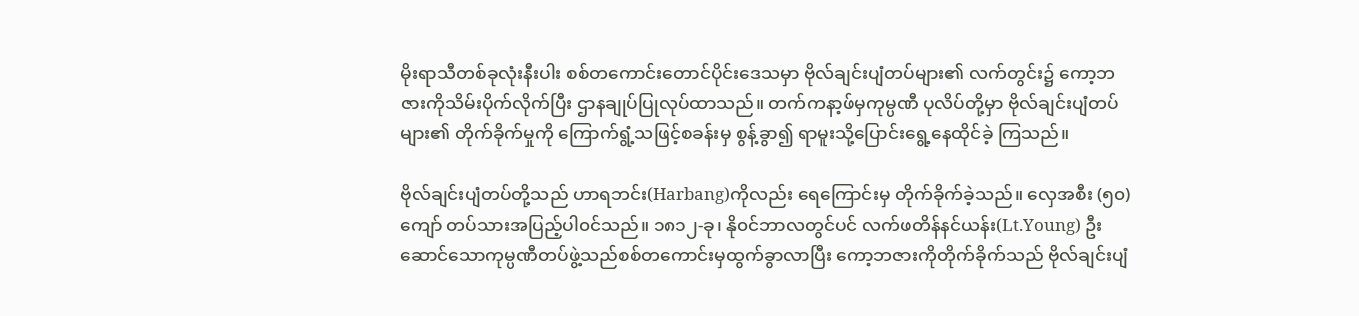မိုးရာသီတစ်ခုလုံးနီးပါး စစ်တကောင်းတောင်ပိုင်းဒေသမှာ ဗိုလ်ချင်းပျံတပ်များ၏ လက်တွင်း၌ ကော့ဘဇားကိုသိမ်းပိုက်လိုက်ပြီး ဌာနချုပ်ပြုလုပ်ထာသည်။ တက်ကနာ့ဖ်မှကုမ္ပဏီ ပုလိပ်တို့မှာ ဗိုလ်ချင်းပျံတပ်များ၏ တိုက်ခိုက်မှုကို ကြောက်ရွံ့သဖြင့်စခန်းမှ စွန့်ခွာ၍ ရာမူးသို့ပြောင်းရွေ့နေထိုင်ခဲ့ ကြသည်။

ဗိုလ်ချင်းပျံတပ်တို့သည် ဟာရဘင်း(Harbang)ကိုလည်း ရေကြောင်းမှ တိုက်ခိုက်ခဲ့သည်။ လှေအစီး (၅၀)ကျော် တပ်သားအပြည့်ပါ၀င်သည်။ ၁၈၁၂-ခု၊ နို၀င်ဘာလတွင်ပင် လက်ဖတိန်နင်ယန်း(Lt.Young) ဦးဆောင်သောကုမ္ပဏီတပ်ဖွဲ့သည်စစ်တကောင်းမှထွက်ခွာလာပြီး ကော့ဘဇားကိုတိုက်ခိုက်သည် ဗိုလ်ချင်းပျံ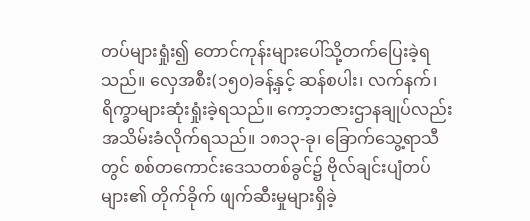တပ်များရှုံး၍ တောင်ကုန်းများပေါ်သို့တက်ပြေးခဲ့ရသည်။ လှေအစီး(၁၅၀)ခန့်နှင့် ဆန်စပါး၊ လက်နက်၊ရိက္ခာများဆုံးရှုံးခဲ့ရသည်။ ကော့ဘဇားဌာနချုပ်လည်း အသိမ်းခံလိုက်ရသည်။ ၁၈၁၃-ခု၊ ခြောက်သွေ့ရာသီတွင် စစ်တကောင်းဒေသတစ်ခွင်၌ ဗိုလ်ချင်းပျံတပ်များ၏ တိုက်ခိုက် ဖျက်ဆီးမှုများရှိခဲ့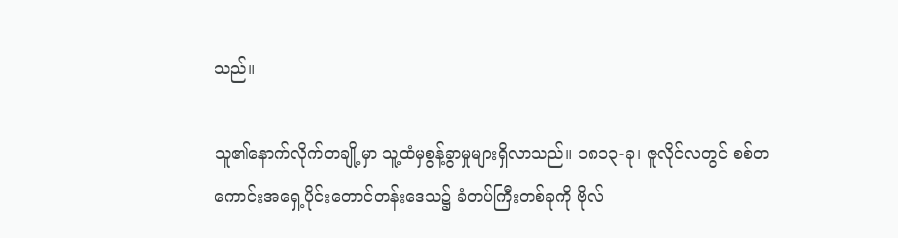သည်။

သူ၏နောက်လိုက်တချို့မှာ သူ့ထံမှစွန့်ခွာမှုများရှိလာသည်။ ၁၈၁၃-ခု၊ ဇူလိုင်လတွင် စစ်တကောင်းအရှေ့ပိုင်းတောင်တန်းဒေသ၌ ခံတပ်ကြီးတစ်ခုကို ဗိုလ်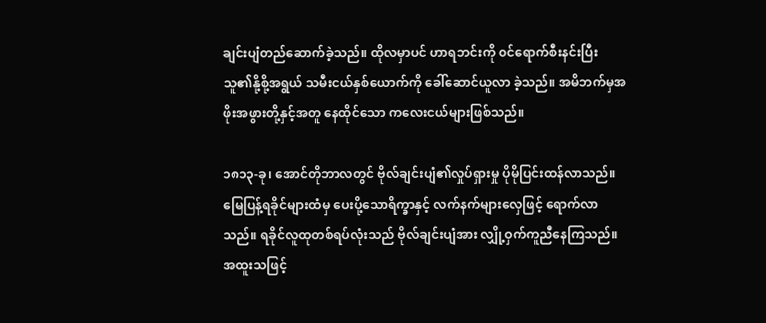ချင်းပျံတည်ဆောက်ခဲ့သည်။ ထိုလမှာပင် ဟာရဘင်းကို ၀င်ရောက်စီးနင်းပြီး သူ၏နို့စို့အရွယ် သမီးငယ်နှစ်ယောက်ကို ခေါ်ဆောင်ယူလာ ခဲ့သည်။ အမိဘက်မှအဖိုးအဖွားတို့နှင့်အတူ နေထိုင်သော ကလေးငယ်များဖြစ်သည်။

၁၈၁၃-ခု၊ အောင်တိုဘာလတွင် ဗိုလ်ချင်းပျံ၏လှုပ်ရှားမှု ပိုမိုပြင်းထန်လာသည်။ မြေပြန့်ရခိုင်များထံမှ ပေးပို့သောရိက္ခာနှင့် လက်နက်များလှေဖြင့် ရောက်လာသည်။ ရခိုင်လူထုတစ်ရပ်လုံးသည် ဗိုလ်ချင်းပျံအား လျှို့ဝှက်ကူညီနေကြသည်။ အထူးသဖြင့်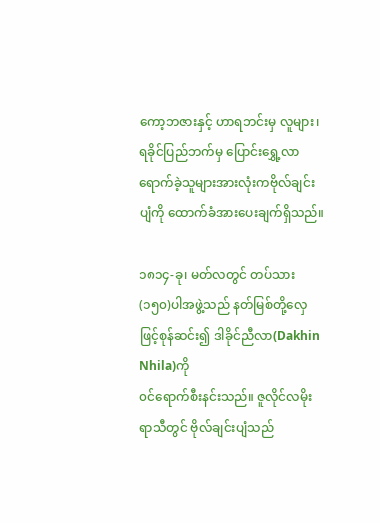ကော့ဘဇားနှင့် ဟာရဘင်းမှ လူများ၊
ရခိုင်ပြည်ဘက်မှ ပြောင်းရွှေ့လာရောက်ခဲ့သူများအားလုံးကဗိုလ်ချင်းပျံကို ထောက်ခံအားပေးချက်ရှိသည်။

၁၈၁၄-ခု၊ မတ်လတွင် တပ်သား(၁၅၀)ပါအဖွဲ့သည် နတ်မြစ်တို့လှေဖြင့်စုန်ဆင်း၍ ဒါခိုင်ညီလာ(Dakhin Nhila)ကို
၀င်ရောက်စီးနင်းသည်။ ဇူလိုင်လမိုးရာသီတွင် ဗိုလ်ချင်းပျံသည်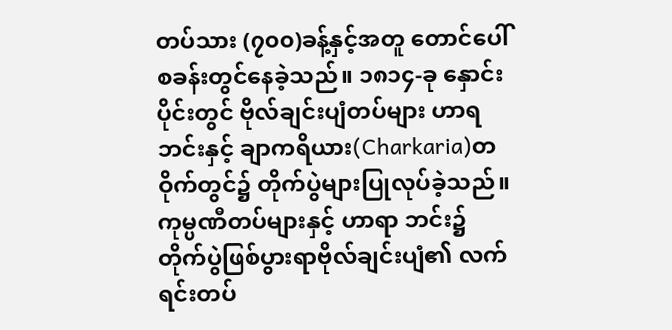တပ်သား (၇၀၀)ခန့်နှင့်အတူ တောင်ပေါ်စခန်းတွင်နေခဲ့သည်။ ၁၈၁၄-ခု နှောင်းပိုင်းတွင် ဗိုလ်ချင်းပျံတပ်များ ဟာရဘင်းနှင့် ချာကရိယား(Charkaria)တဝိုက်တွင်၌ တိုက်ပွဲများပြုလုပ်ခဲ့သည်။ ကုမ္ပဏီတပ်များနှင့် ဟာရာ ဘင်း၌ တိုက်ပွဲဖြစ်ပွားရာဗိုလ်ချင်းပျံ၏ လက်ရင်းတပ်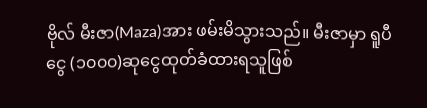ဗိုလ် မီးဇာ(Maza)အား ဖမ်းမိသွားသည်။ မီးဇာမှာ ရူပီငွေ (၁၀၀၀)ဆုငွေထုတ်ခံထားရသူဖြစ်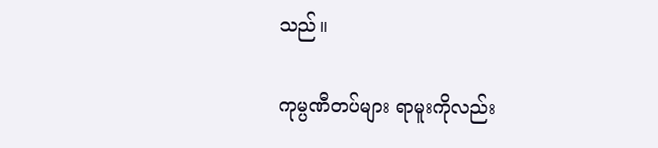သည်။

ကုမ္ပဏီတပ်များ ရာမူးကိုလည်း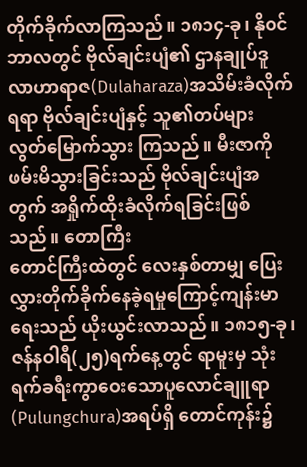တိုက်ခိုက်လာကြသည်။ ၁၈၁၄-ခု၊ နို၀င်ဘာလတွင် ဗိုလ်ချင်းပျံ၏ ဌာနချုပ်ဒူလာဟာရာဇ(Dulaharaza)အသိမ်းခံလိုက်ရရာ ဗိုလ်ချင်းပျံနှင့် သူ၏တပ်များ လွတ်မြောက်သွား ကြသည်။ မီးဇာကိုဖမ်းမိသွားခြင်းသည် ဗိုလ်ချင်းပျံအတွက် အရှိုက်ထိုးခံလိုက်ရခြင်းဖြစ်သည်။ တောကြီး
တောင်ကြီးထဲတွင် လေးနှစ်တာမျှ ပြေးလွှားတိုက်ခိုက်နေခဲ့ရမှုကြောင့်ကျန်းမာရေးသည် ယိုးယွင်းလာသည်။ ၁၈၁၅-ခု၊ ဇန်နဝါရီ(၂၅)ရက်နေ့တွင် ရာမူးမှ သုံးရက်ခရီးကွာဝေးသောပူလောင်ချူရာ(Pulungchura)အရပ်ရှိ တောင်ကုန်း၌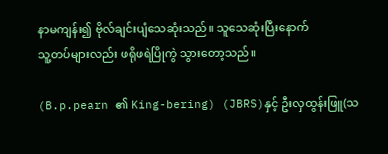နာမကျန်း၍ ဗိုလ်ချင်းပျံသေဆုံးသည်။ သူသေဆုံးပြီးနောက်
သူ့တပ်များလည်း ဖရိုဖရဲပြိုကွဲ သွားတော့သည်။

(B.p.pearn ၏ King-bering) (JBRS)နှင့် ဦးလှထွန်းဖြူ(သ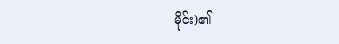မိုင်း)၏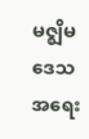မဇ္စျိမဒေသအရေး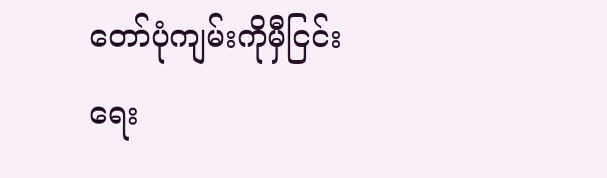တော်ပုံကျမ်းကိုမှီငြင်းရေး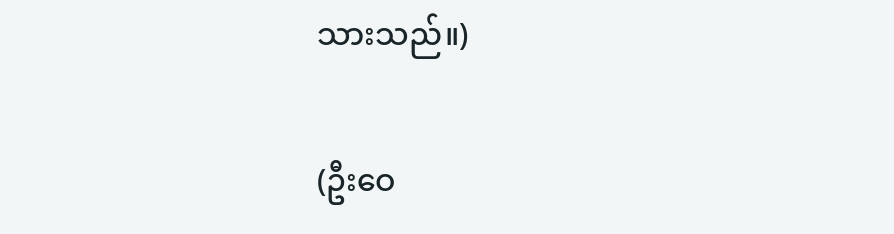သားသည်။)

(ဦးဝေ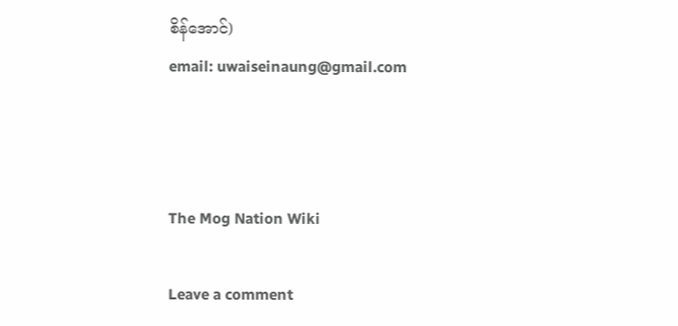စိန်အောင်)
email: uwaiseinaung@gmail.com



The Mog Nation Wiki

Leave a comment